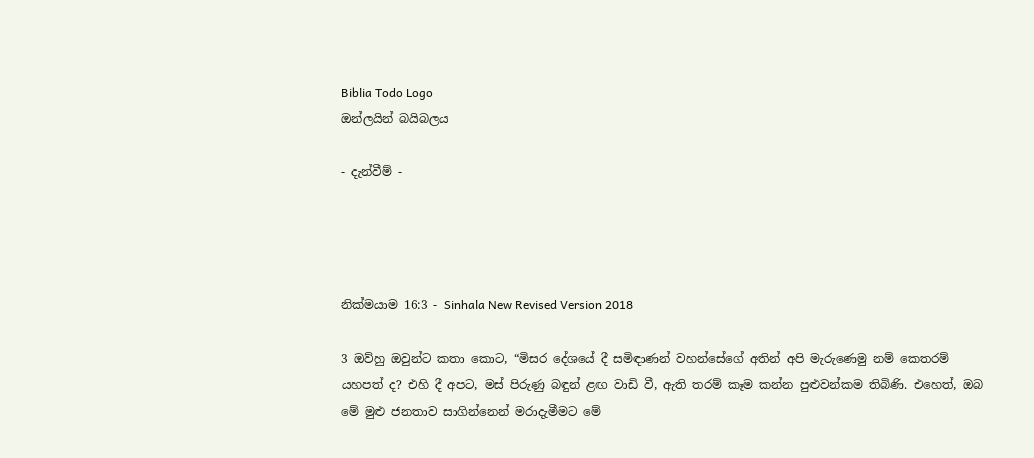Biblia Todo Logo
ඔන්ලයින් බයිබලය

- දැන්වීම් -




නික්මයාම 16:3 - Sinhala New Revised Version 2018

3 ඔව්හු ඔවුන්ට කතා කොට, “මිසර දේශයේ දී සමිඳාණන් වහන්සේගේ අතින් අපි මැරුණෙමු නම් කෙතරම් යහපත් ද? එහි දී අපට, මස් පිරුණු බඳුන් ළඟ වාඩි වී, ඇති තරම් කෑම කන්න පුළුවන්කම තිබිණි. එහෙත්, ඔබ මේ මුළු ජනතාව සාගින්නෙන් මරාදැමීමට මේ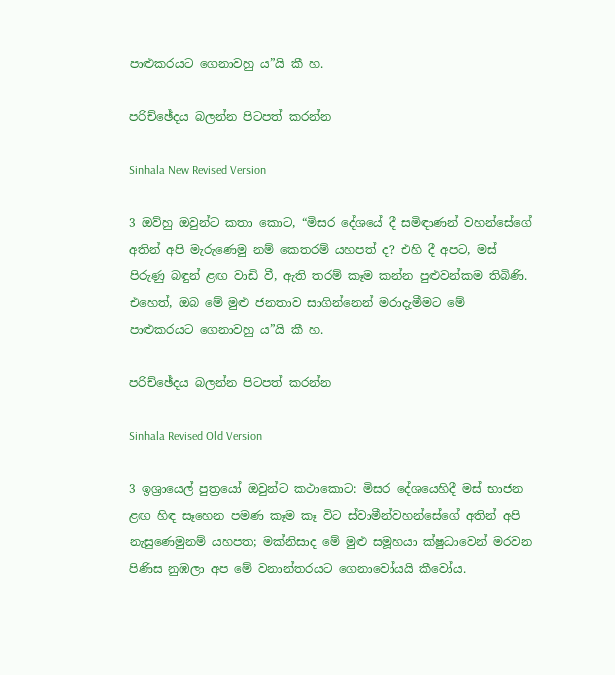පාළුකරයට ගෙනාවහු ය”යි කී හ.

පරිච්ඡේදය බලන්න පිටපත් කරන්න

Sinhala New Revised Version

3 ඔව්හු ඔවුන්ට කතා කොට, “මිසර දේශයේ දී සමිඳාණන් වහන්සේගේ අතින් අපි මැරුණෙමු නම් කෙතරම් යහපත් ද? එහි දී අපට, මස් පිරුණු බඳුන් ළඟ වාඩි වී, ඇති තරම් කෑම කන්න පුළුවන්කම තිබිණි. එහෙත්, ඔබ මේ මුළු ජනතාව සාගින්නෙන් මරාදැමීමට මේ පාළුකරයට ගෙනාවහු ය”යි කී හ.

පරිච්ඡේදය බලන්න පිටපත් කරන්න

Sinhala Revised Old Version

3 ඉශ්‍රායෙල් පුත්‍රයෝ ඔවුන්ට කථාකොට: මිසර දේශයෙහිදී මස් භාජන ළඟ හිඳ සෑහෙන පමණ කෑම කෑ විට ස්වාමීන්වහන්සේගේ අතින් අපි නැසුණෙමුනම් යහපත; මක්නිසාද මේ මුළු සමූහයා ක්ෂුධාවෙන් මරවන පිණිස නුඹලා අප මේ වනාන්තරයට ගෙනාවෝයයි කීවෝය.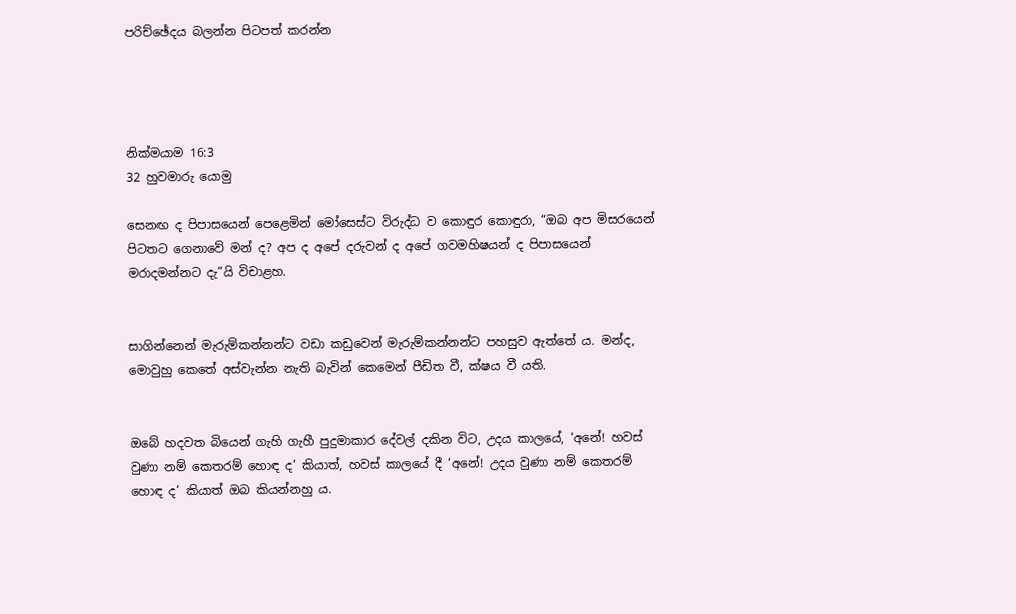පරිච්ඡේදය බලන්න පිටපත් කරන්න




නික්මයාම 16:3
32 හුවමාරු යොමු

සෙනඟ ද පිපාසයෙන් පෙළෙමින් මෝසෙස්ට විරුද්ධ ව කොඳුර කොඳුරා, “ඔබ අප මිසරයෙන් පිටතට ගෙනාවේ මන් ද? අප ද අපේ දරුවන් ද අපේ ගවමහිෂයන් ද පිපාසයෙන් මරාදමන්නට දැ”යි විචාළහ.


සාගින්නෙන් මැරුම්කන්නන්ට වඩා කඩුවෙන් මැරුම්කන්නන්ට පහසුව ඇත්තේ ය. මන්ද, මොවුහු කෙතේ අස්වැන්න නැති බැවින් කෙමෙන් පීඩිත වී, ක්ෂය වී යති.


ඔබේ හදවත බියෙන් ගැහි ගැහී පුදුමාකාර දේවල් දකින විට, උදය කාලයේ, ‘අනේ! හවස් වුණා නම් කෙතරම් හොඳ ද’ කියාත්, හවස් කාලයේ දී ‘අනේ! උදය වුණා නම් කෙතරම් හොඳ ද’ කියාත් ඔබ කියන්නහු ය.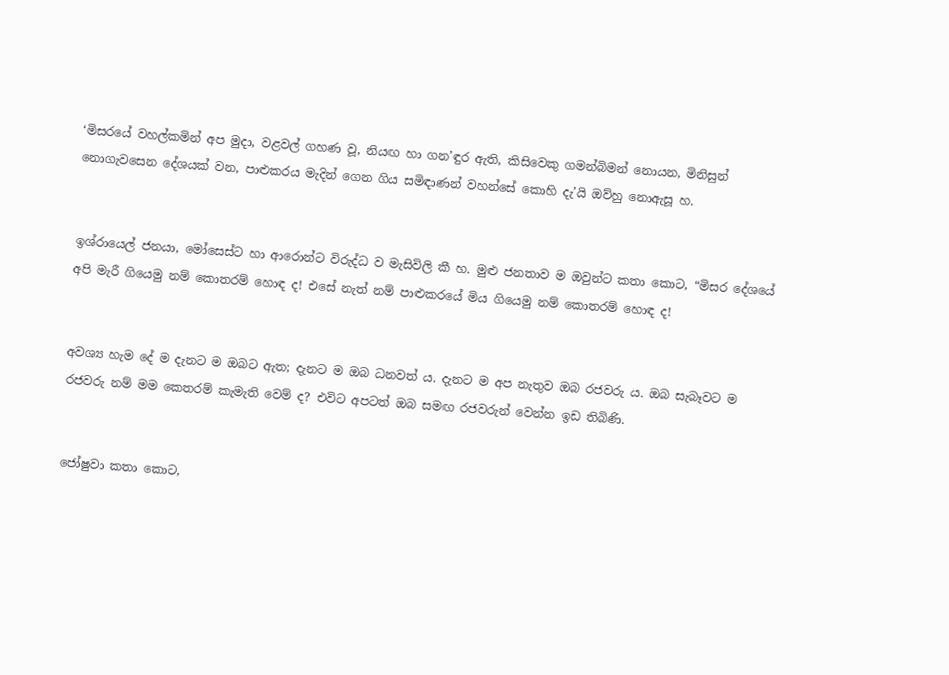‘මිසරයේ වහල්කමින් අප මුදා, වළවල් ගහණ වූ, නියඟ හා ගන’ඳුර ඇති, කිසිවෙකු ගමන්බිමන් නොයන, මිනිසුන් නොගැවසෙන දේශයක් වන, පාළුකරය මැදින් ගෙන ගිය සමිඳාණන් වහන්සේ කොහි දැ’යි ඔව්හු නොඇසූ හ.


ඉශ්රායෙල් ජනයා, මෝසෙස්ට හා ආරොන්ට විරුද්ධ ව මැසිවිලි කී හ. මුළු ජනතාව ම ඔවුන්ට කතා කොට, “මිසර දේශයේ අපි මැරී ගියෙමු නම් කොතරම් හොඳ ද! එසේ නැත් නම් පාළුකරයේ මිය ගියෙමු නම් කොතරම් හොඳ ද!


අවශ්‍ය හැම දේ ම දැනට ම ඔබට ඇත; දැනට ම ඔබ ධනවත් ය. දැනට ම අප නැතුව ඔබ රජවරු ය. ඔබ සැබෑවට ම රජවරු නම් මම කෙතරම් කැමැති වෙම් ද? එවිට අපටත් ඔබ සමඟ රජවරුන් වෙන්න ඉඩ තිබිණි.


ජෝෂුවා කතා කොට,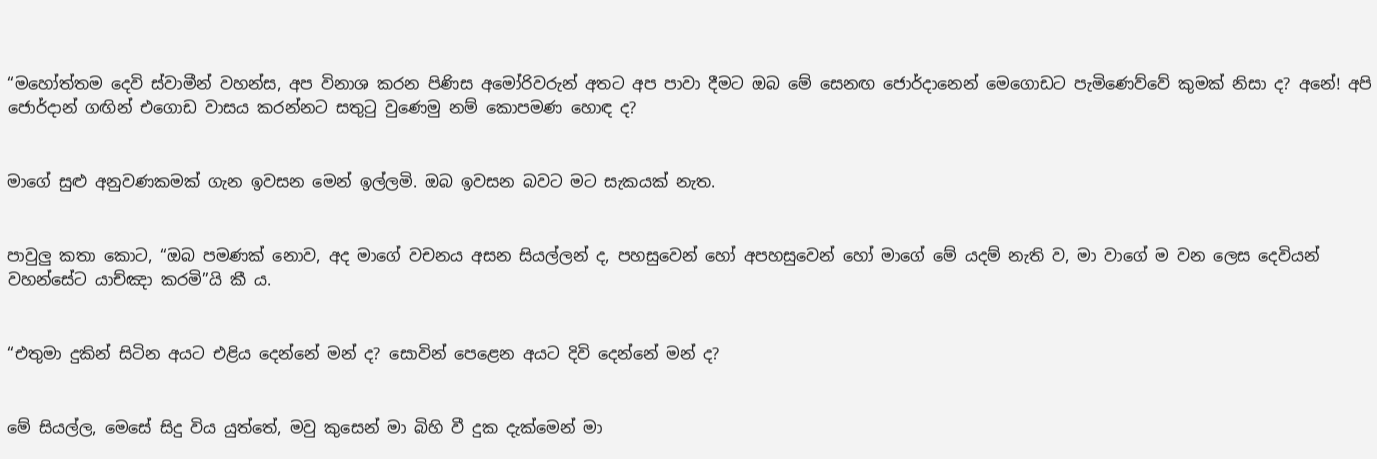“මහෝත්තම දෙවි ස්වාමීන් වහන්ස, අප විනාශ කරන පිණිස අමෝරිවරුන් අතට අප පාවා දීමට ඔබ මේ සෙනඟ ජොර්දානෙන් මෙගොඩට පැමිණෙව්වේ කුමක් නිසා ද? අනේ! අපි ජොර්දාන් ගඟින් එගොඩ වාසය කරන්නට සතුටු වුණෙමු නම් කොපමණ හොඳ ද?


මාගේ සුළු අනුවණකමක් ගැන ඉවසන මෙන් ඉල්ලමි. ඔබ ඉවසන බවට මට සැකයක් නැත.


පාවුලු කතා කොට, “ඔබ පමණක් නොව, අද මාගේ වචනය අසන සියල්ලන් ද, පහසුවෙන් හෝ අපහසුවෙන් හෝ මාගේ මේ යදම් නැති ව, මා වාගේ ම වන ලෙස දෙවියන් වහන්සේට යාච්ඤා කරමි”යි කී ය.


“එතුමා දුකින් සිටින අයට එළිය දෙන්නේ මන් ද? සොවින් පෙළෙන අයට දිවි දෙන්නේ මන් ද?


මේ සියල්ල, මෙසේ සිදු විය යුත්තේ, මවු කුසෙන් මා බිහි වී දුක දැක්මෙන් මා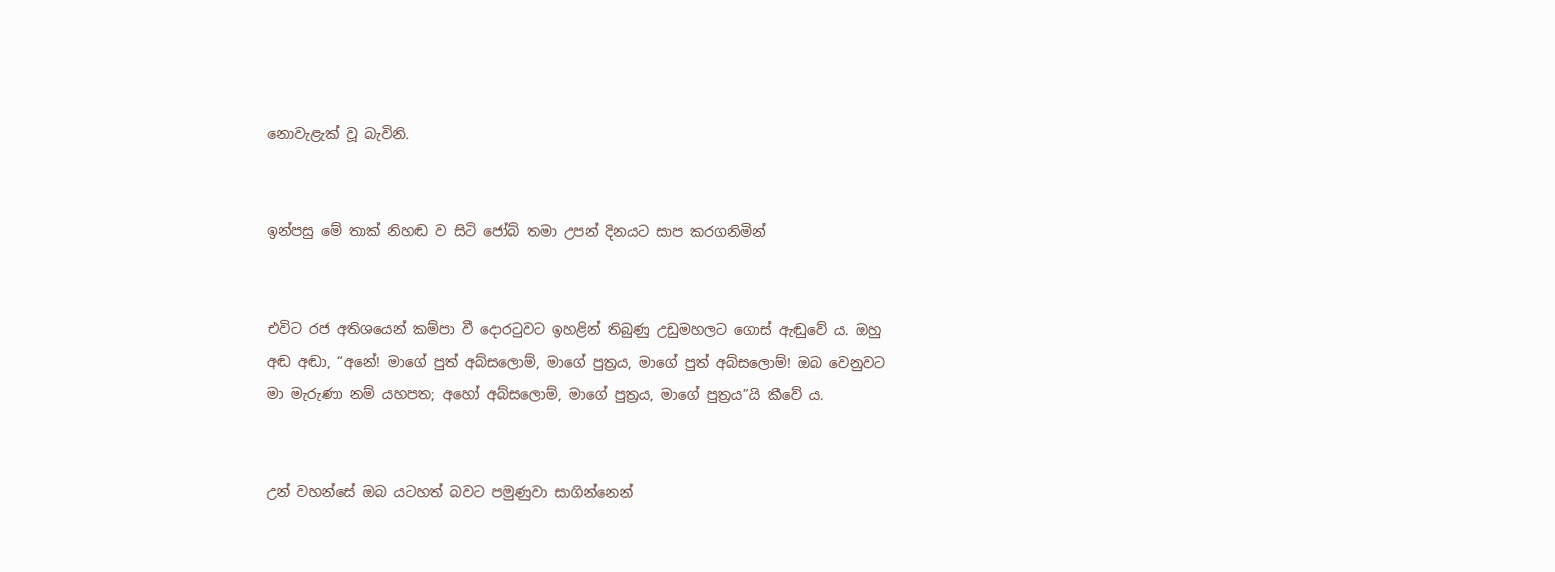නොවැළැක් වූ බැවිනි.


ඉන්පසු මේ තාක් නිහඬ ව සිටි ජෝබ් තමා උපන් දිනයට සාප කරගනිමින්


එවිට රජ අතිශයෙන් කම්පා වී දොරටුවට ඉහළින් තිබුණු උඩුමහලට ගොස් ඇඬුවේ ය. ඔහු අඬ අඬා, “අනේ! මාගේ පුත් අබ්සලොම්, මාගේ පුත්‍රය, මාගේ පුත් අබ්සලොම්! ඔබ වෙනුවට මා මැරුණා නම් යහපත; අහෝ අබ්සලොම්, මාගේ පුත්‍රය, මාගේ පුත්‍රය”යි කීවේ ය.


උන් වහන්සේ ඔබ යටහත් බවට පමුණුවා සාගින්නෙන්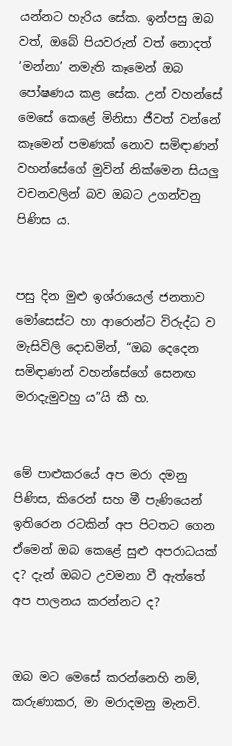යන්නට හැරිය සේක. ඉන්පසු ඔබ වත්, ඔබේ පියවරුන් වත් නොදත් ‘මන්නා’ නමැති කෑමෙන් ඔබ පෝෂණය කළ සේක. උන් වහන්සේ මෙසේ කෙළේ මිනිසා ජීවත් වන්නේ කෑමෙන් පමණක් නොව සමිඳාණන් වහන්සේගේ මුවින් නික්මෙන සියලු වචනවලින් බව ඔබට උගන්වනු පිණිස ය.


පසු දින මුළු ඉශ්රායෙල් ජනතාව මෝසෙස්ට හා ආරොන්ට විරුද්ධ ව මැසිවිලි දොඩමින්, “ඔබ දෙදෙන සමිඳාණන් වහන්සේගේ සෙනඟ මරාදැමුවහු ය”යි කී හ.


මේ පාළුකරයේ අප මරා දමනු පිණිස, කිරෙන් සහ මී පැණියෙන් ඉතිරෙන රටකින් අප පිටතට ගෙන ඒමෙන් ඔබ කෙළේ සුළු අපරාධයක් ද? දැන් ඔබට උවමනා වී ඇත්තේ අප පාලනය කරන්නට ද?


ඔබ මට මෙසේ කරන්නෙහි නම්, කරුණාකර, මා මරාදමනු මැනවි.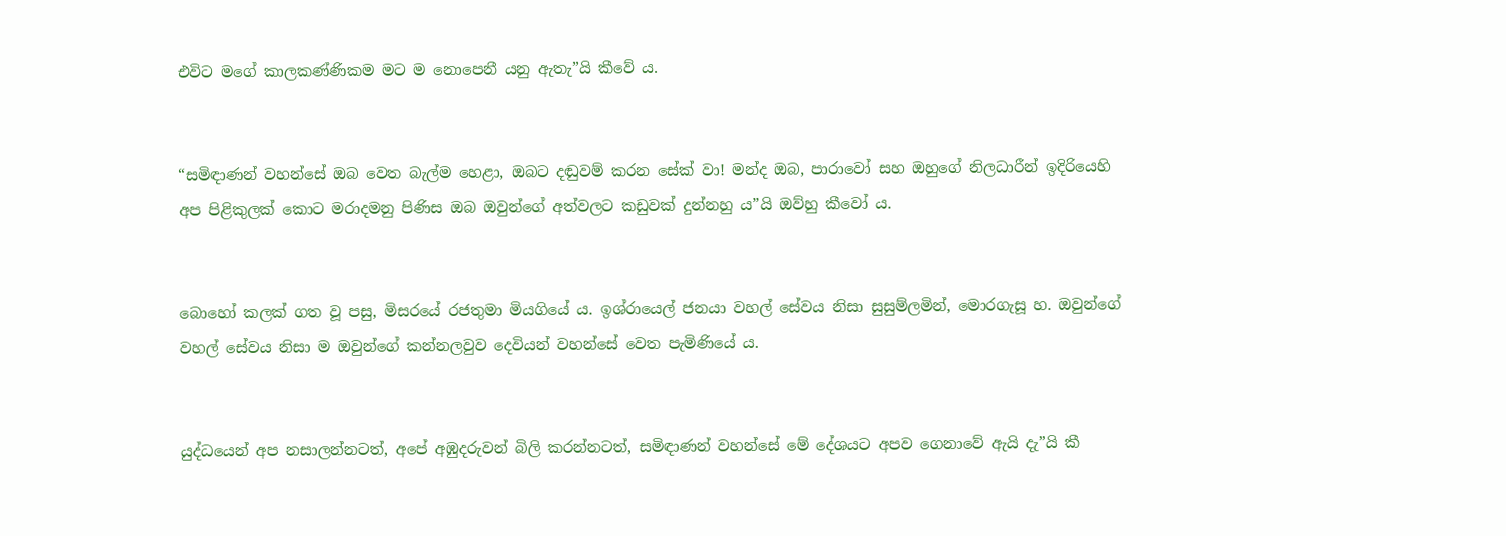එවිට මගේ කාලකණ්ණිකම මට ම නොපෙනී යනු ඇතැ”යි කීවේ ය.


“සමිඳාණන් වහන්සේ ඔබ වෙත බැල්ම හෙළා, ඔබට දඬුවම් කරන සේක් වා! මන්ද ඔබ, පාරාවෝ සහ ඔහුගේ නිලධාරීන් ඉදිරියෙහි අප පිළිකුලක් කොට මරාදමනු පිණිස ඔබ ඔවුන්ගේ අත්වලට කඩුවක් දුන්නහු ය”යි ඔව්හු කීවෝ ය.


බොහෝ කලක් ගත වූ පසු, මිසරයේ රජතුමා මියගියේ ය. ඉශ්රායෙල් ජනයා වහල් සේවය නිසා සුසුම්ලමින්, මොරගැසූ හ. ඔවුන්ගේ වහල් සේවය නිසා ම ඔවුන්ගේ කන්නලවුව දෙවියන් වහන්සේ වෙත පැමිණියේ ය.


යුද්ධයෙන් අප නසාලන්නටත්, අපේ අඹුදරුවන් බිලි කරන්නටත්, සමිඳාණන් වහන්සේ මේ දේශයට අපව ගෙනාවේ ඇයි දැ”යි කී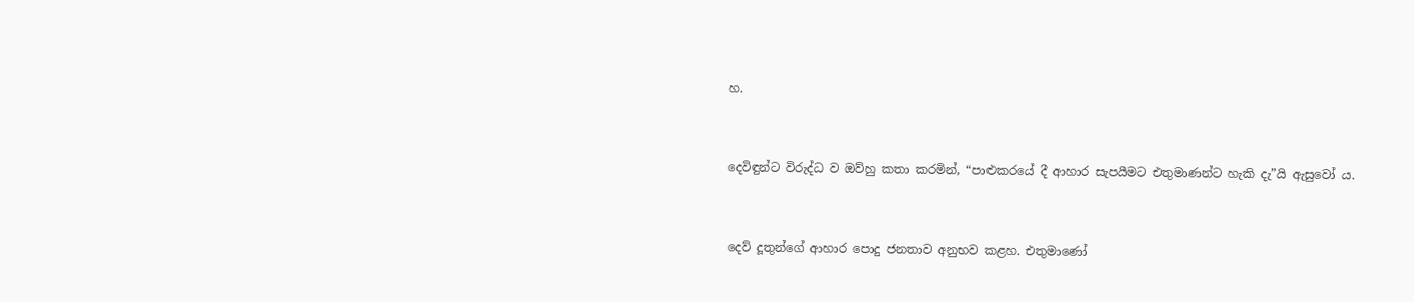හ.


දෙවිඳුන්ට විරුද්ධ ව ඔව්හු කතා කරමින්, “පාළුකරයේ දී ආහාර සැපයීමට එතුමාණන්ට හැකි දැ”යි ඇසුවෝ ය.


දෙව් දූතුන්ගේ ආහාර පොදු ජනතාව අනුභව කළහ. එතුමාණෝ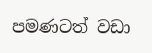පමණටත් වඩා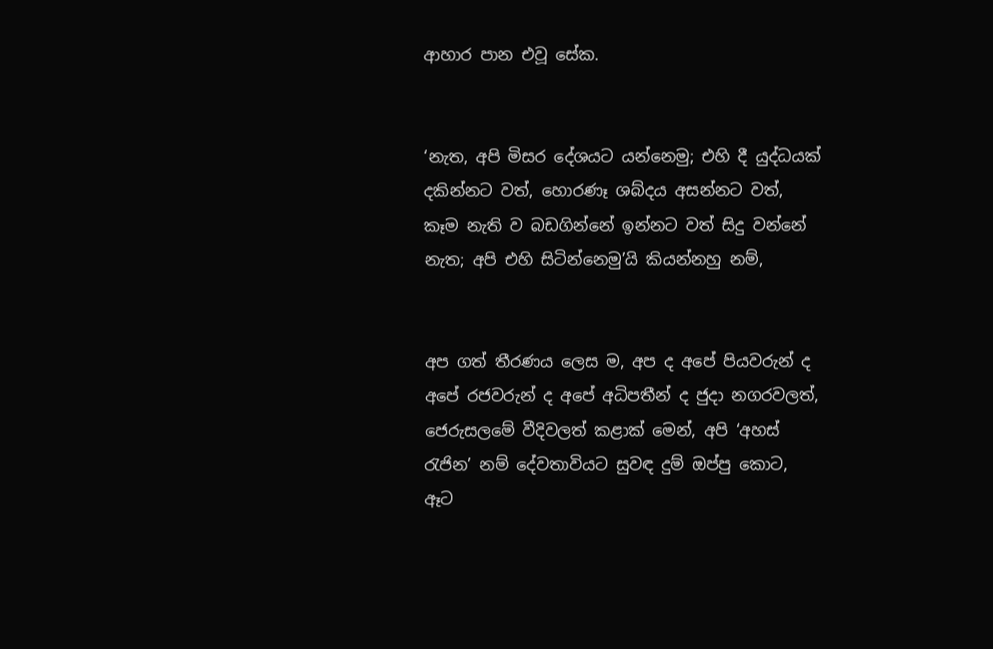ආහාර පාන එවූ සේක.


‘නැත, අපි මිසර දේශයට යන්නෙමු; එහි දී යුද්ධයක් දකින්නට වත්, හොරණෑ ශබ්දය අසන්නට වත්, කෑම නැති ව බඩගින්නේ ඉන්නට වත් සිදු වන්නේ නැත; අපි එහි සිටින්නෙමු’යි කියන්නහු නම්,


අප ගත් තීරණය ලෙස ම, අප ද අපේ පියවරුන් ද අපේ රජවරුන් ද අපේ අධිපතීන් ද ජුදා නගරවලත්, ජෙරුසලමේ වීදිවලත් කළාක් මෙන්, අපි ‘අහස් රැජින’ නම් දේවතාවියට සුවඳ දුම් ඔප්පු කොට, ඈට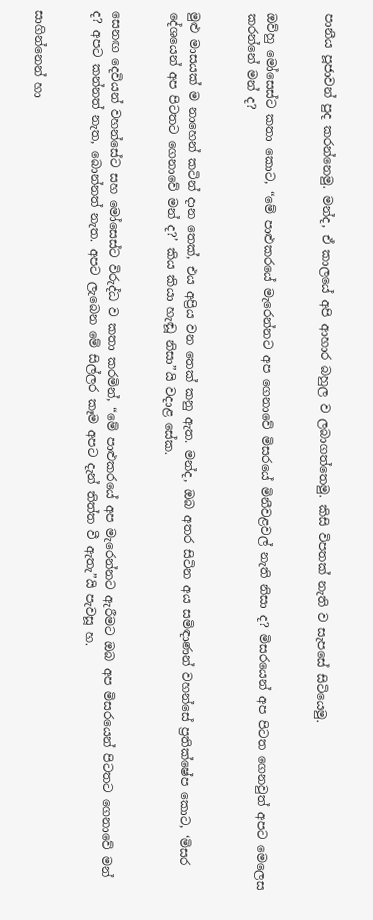පානීය පූජාවන් පුද කරන්නෙමු. මන්ද, ඒ කාලයේ අපි ආහාර බහුල ව ලබාගත්තෙමු. කිසි විපතක් නැති ව සැපසේ සිටියෙමු.


ඔව්හු මෝසෙස්ට කතා කොට, “මේ පාළුකරයේ මැරෙන්නට අප ගෙනාවේ මිසරයේ මිනීවළවල් නැති නිසා ද? මිසරයෙන් අප පිටත ගෙනවුත් අපට මෙලෙස කරන්නේ මන් ද?


මුළු මාසයක් ම නාහෙන් කටින් දාන තෙක්, එය අප්‍රිය වන තෙක් කනු ඇත. මන්ද, ඔබ අතර සිටින අය සමිඳාණන් වහන්සේ ප්‍රතික්ෂේප කොට, ‘මිසර දේශයෙන් අප පිටතට ගෙනාවේ මන් ද?’ කිය කියා හැඬූ නිසා”යි වදාළ සේක.


සෙනඟ දෙවියන් වහන්සේට සහ මෝසෙස්ට විරුද්ධ ව කතා කරමින්, “මේ පාළුකරයේ අප මැරෙන්නට ඇරීමට ඔබ අප මිසරයෙන් පිටතට ගෙනාවේ මන් ද? අපට කන්නත් නැත, බොන්නත් නැත. අපට ලැබෙන මේ සිල්ලර කෑම අපට දැන් තිත්ත වී ඇතැ”යි පැවසූ හ.


සාගින්නෙන් හා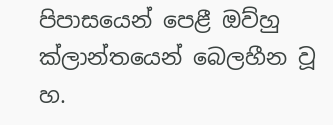පිපාසයෙන් පෙළී ඔව්හු ක්ලාන්තයෙන් බෙලහීන වූ හ.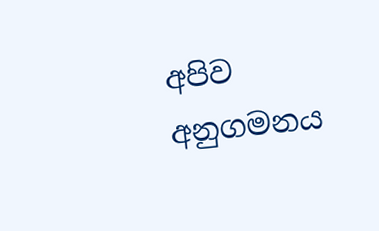අපිව අනුගමනය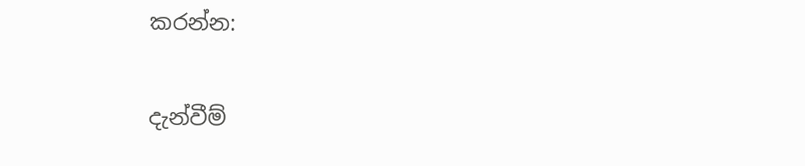කරන්න:

දැන්වීම්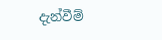දැන්වීම්